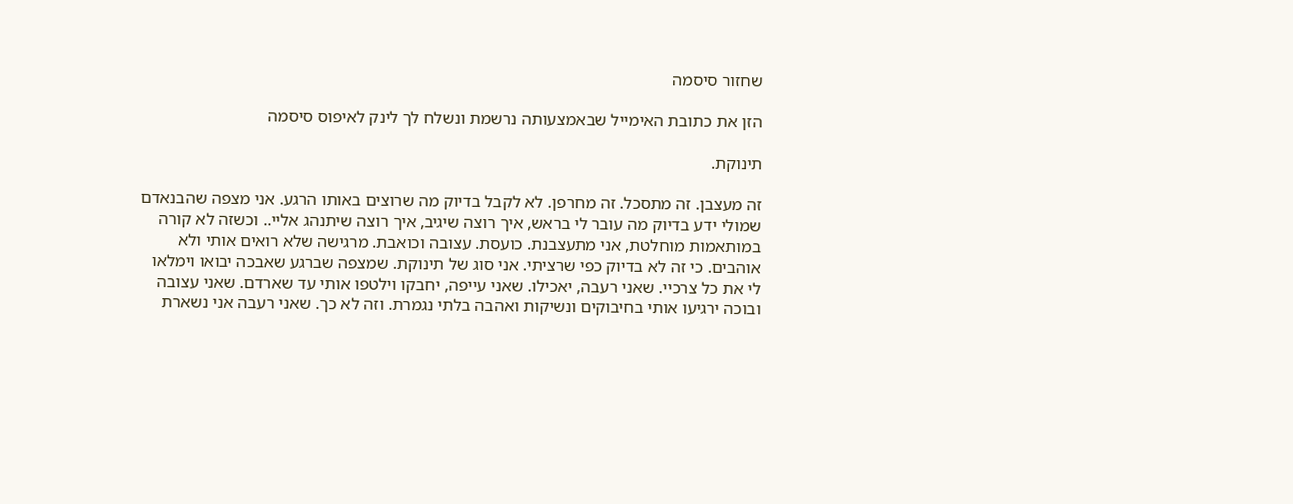שחזור סיסמה

הזן את כתובת האימייל שבאמצעותה נרשמת ונשלח לך לינק לאיפוס סיסמה

תינוקת.

זה מעצבן. זה מתסכל. זה מחרפן. לא לקבל בדיוק מה שרוצים באותו הרגע. אני מצפה שהבנאדם שמולי ידע בדיוק מה עובר לי בראש, איך רוצה שיגיב, איך רוצה שיתנהג אליי.. וכשזה לא קורה במותאמות מוחלטת, אני מתעצבנת. כועסת. עצובה וכואבת. מרגישה שלא רואים אותי ולא אוהבים. כי זה לא בדיוק כפי שרציתי. אני סוג של תינוקת. שמצפה שברגע שאבכה יבואו וימלאו לי את כל צרכיי. שאני רעבה, יאכילו. שאני עייפה, יחבקו וילטפו אותי עד שארדם. שאני עצובה ובוכה ירגיעו אותי בחיבוקים ונשיקות ואהבה בלתי נגמרת. וזה לא כך. שאני רעבה אני נשארת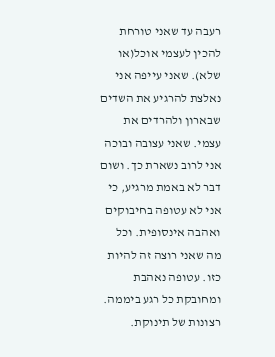רעבה עד שאני טורחת להכין לעצמי אוכל(או שלא). שאני עייפה אני נאלצת להרגיע את השדים שבארון ולהרדים את עצמי. שאני עצובה ובוכה אני לרוב נשארת כך. ושום דבר לא באמת מרגיע, כי אני לא עטופה בחיבוקים ואהבה אינסופית. וכל מה שאני רוצה זה להיות כזו. עטופה נאהבת ומחובקת כל רגע ביממה. רצונות של תינוקת.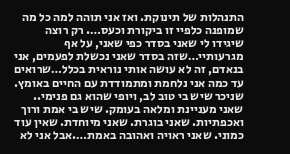התנהלות של תינוקת. ואז אני תוהה למה כל מה שמופנה כלפיי זו ביקורת וכעס…. רק רוצה שיגידו לי שאני בסדר כפי שאני, על אף מגרעותיי…שזה בסדר שאני נכשלת לפעמים, אני בנאדם, זה לא עושה אותי נוראית בכלל…שרואים עד כמה אני נלחמת ומתמודדת עם החיים באומץ. שניכר שיש בי טוב לב, ויופי שהוא גם פנימי.. שאני מעניינת ומלאה בעומק. שיש בי אמת ורוך ואכפתיות. שאני בוגרת. שאני מיוחדת. שאין עוד כמוני. שאני ראויה ואהובה באמת….אבל אני לא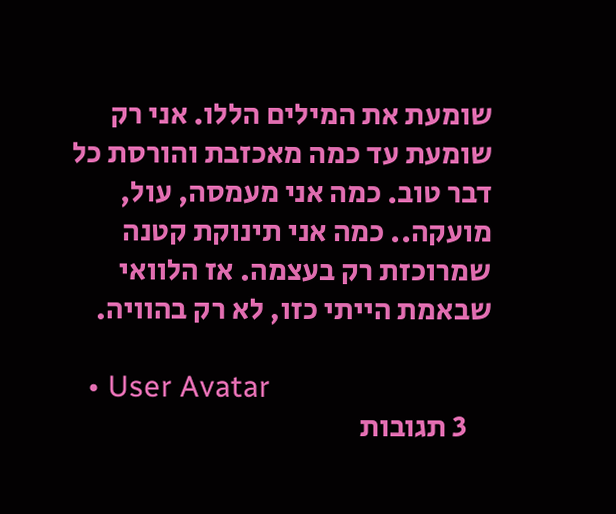שומעת את המילים הללו. אני רק שומעת עד כמה מאכזבת והורסת כל דבר טוב. כמה אני מעמסה, עול, מועקה.. כמה אני תינוקת קטנה שמרוכזת רק בעצמה. אז הלוואי שבאמת הייתי כזו, לא רק בהוויה.

  • User Avatar
    3 תגובות